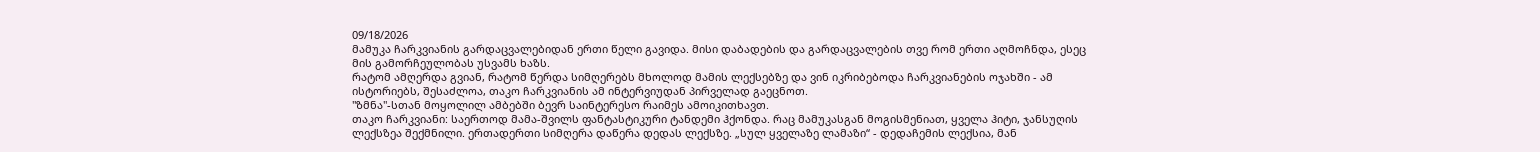09/18/2026
მამუკა ჩარკვიანის გარდაცვალებიდან ერთი წელი გავიდა. მისი დაბადების და გარდაცვალების თვე რომ ერთი აღმოჩნდა, ესეც მის გამორჩეულობას უსვამს ხაზს.
რატომ ამღერდა გვიან, რატომ წერდა სიმღერებს მხოლოდ მამის ლექსებზე და ვინ იკრიბებოდა ჩარკვიანების ოჯახში - ამ ისტორიებს, შესაძლოა, თაკო ჩარკვიანის ამ ინტერვიუდან პირველად გაეცნოთ.
"ზმნა"-სთან მოყოლილ ამბებში ბევრ საინტერესო რაიმეს ამოიკითხავთ.
თაკო ჩარკვიანი: საერთოდ მამა-შვილს ფანტასტიკური ტანდემი ჰქონდა. რაც მამუკასგან მოგისმენიათ, ყველა ჰიტი, ჯანსუღის ლექსზეა შექმნილი. ერთადერთი სიმღერა დაწერა დედას ლექსზე. „სულ ყველაზე ლამაზი“ - დედაჩემის ლექსია, მან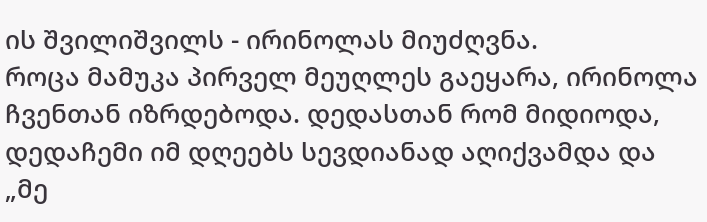ის შვილიშვილს - ირინოლას მიუძღვნა.
როცა მამუკა პირველ მეუღლეს გაეყარა, ირინოლა ჩვენთან იზრდებოდა. დედასთან რომ მიდიოდა, დედაჩემი იმ დღეებს სევდიანად აღიქვამდა და „მე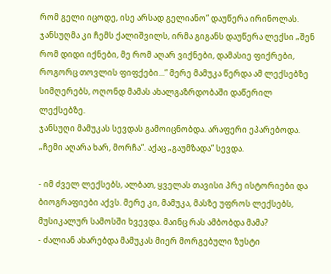რომ გელი იცოდე, ისე არსად გელიანო“ დაუწერა ირინოლას.
ჯანსუღმა კი ჩემს ქალიშვილს, ირმა გიგანს დაუწერა ლექსი „შენ რომ დიდი იქნები, მე რომ აღარ ვიქნები, დამასიე ფიქრები, როგორც თოვლის ფიფქები...“ მერე მამუკა წერდა ამ ლექსებზე სიმღერებს, ოღონდ მამას ახალგაზრდობაში დაწერილ ლექსებზე.
ჯანსუღი მამუკას სევდას გამოიცნობდა. არაფერი ეპარებოდა. „ჩემი აღარა ხარ, მორჩა“. აქაც „გაუმზადა“ სევდა.

- იმ ძველ ლექსებს, ალბათ, ყველას თავისი პრე ისტორიები და ბიოგრაფიები აქვს. მერე კი, მამუკა, მასზე უფროს ლექსებს, მუსიკალურ სამოსში ხვევდა. მაინც რას ამბობდა მამა?
- ძალიან ახარებდა მამუკას მიერ მორგებული ზუსტი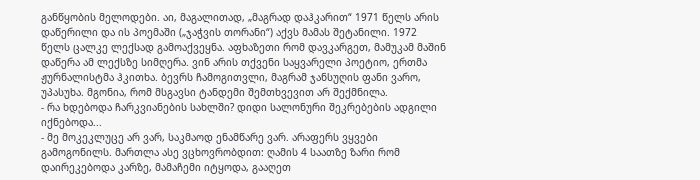განწყობის მელოდები. აი, მაგალითად, „მაგრად დაჰკარით“ 1971 წელს არის დაწერილი და ის პოემაში („ჯაჭვის თორანი“) აქვს მამას შეტანილი. 1972 წელს ცალკე ლექსად გამოაქვეყნა. აფხაზეთი რომ დავკარგეთ, მამუკამ მაშინ დაწერა ამ ლექსზე სიმღერა. ვინ არის თქვენი საყვარელი პოეტიო, ერთმა ჟურნალისტმა ჰკითხა. ბევრს ჩამოგითვლი, მაგრამ ჯანსუღის ფანი ვარო, უპასუხა. მგონია, რომ მსგავსი ტანდემი შემთხვევით არ შექმნილა.
- რა ხდებოდა ჩარკვიანების სახლში? დიდი სალონური შეკრებების ადგილი იქნებოდა...
- მე მოკეკლუცე არ ვარ, საკმაოდ ენამწარე ვარ. არაფერს ვყვები გამოგონილს. მართლა ასე ვცხოვრობდით: ღამის 4 საათზე ზარი რომ დაირეკებოდა კარზე, მამაჩემი იტყოდა, გააღეთ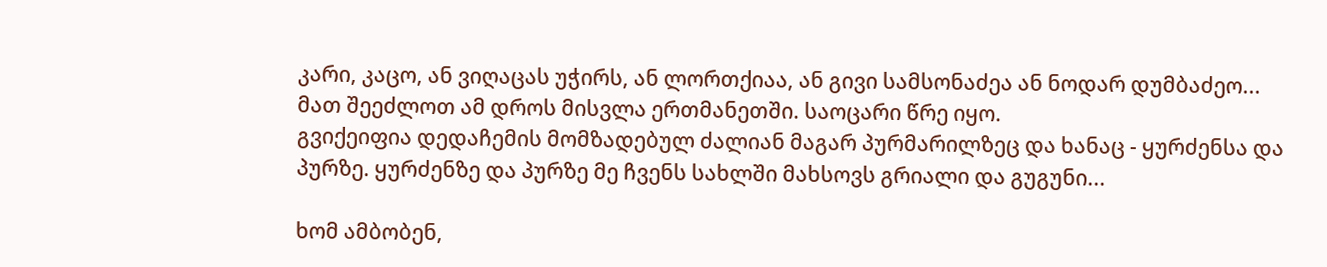კარი, კაცო, ან ვიღაცას უჭირს, ან ლორთქიაა, ან გივი სამსონაძეა ან ნოდარ დუმბაძეო... მათ შეეძლოთ ამ დროს მისვლა ერთმანეთში. საოცარი წრე იყო.
გვიქეიფია დედაჩემის მომზადებულ ძალიან მაგარ პურმარილზეც და ხანაც - ყურძენსა და პურზე. ყურძენზე და პურზე მე ჩვენს სახლში მახსოვს გრიალი და გუგუნი...

ხომ ამბობენ,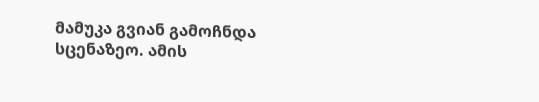მამუკა გვიან გამოჩნდა სცენაზეო. ამის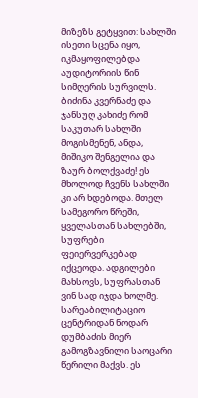მიზეზს გეტყვით: სახლში ისეთი სცენა იყო, იკმაყოფილებდა აუდიტორიის წინ სიმღერის სურვილს. ბიძინა კვერნაძე და ჯანსუღ კახიძე რომ საკუთარ სახლში მოგისმენენ, ანდა, მიშიკო შენგელია და ზაურ ბოლქვაძე! ეს მხოლოდ ჩვენს სახლში კი არ ხდებოდა. მთელ სამეგორო წრეში, ყველასთან სახლებში, სუფრები ფეიერვერკებად იქცეოდა. ადგილები მახსოვს, სუფრასთან ვინ სად იჯდა ხოლმე.
სარეაბილიტაციო ცენტრიდან ნოდარ დუმბაძის მიერ გამოგზავნილი საოცარი წერილი მაქვს. ეს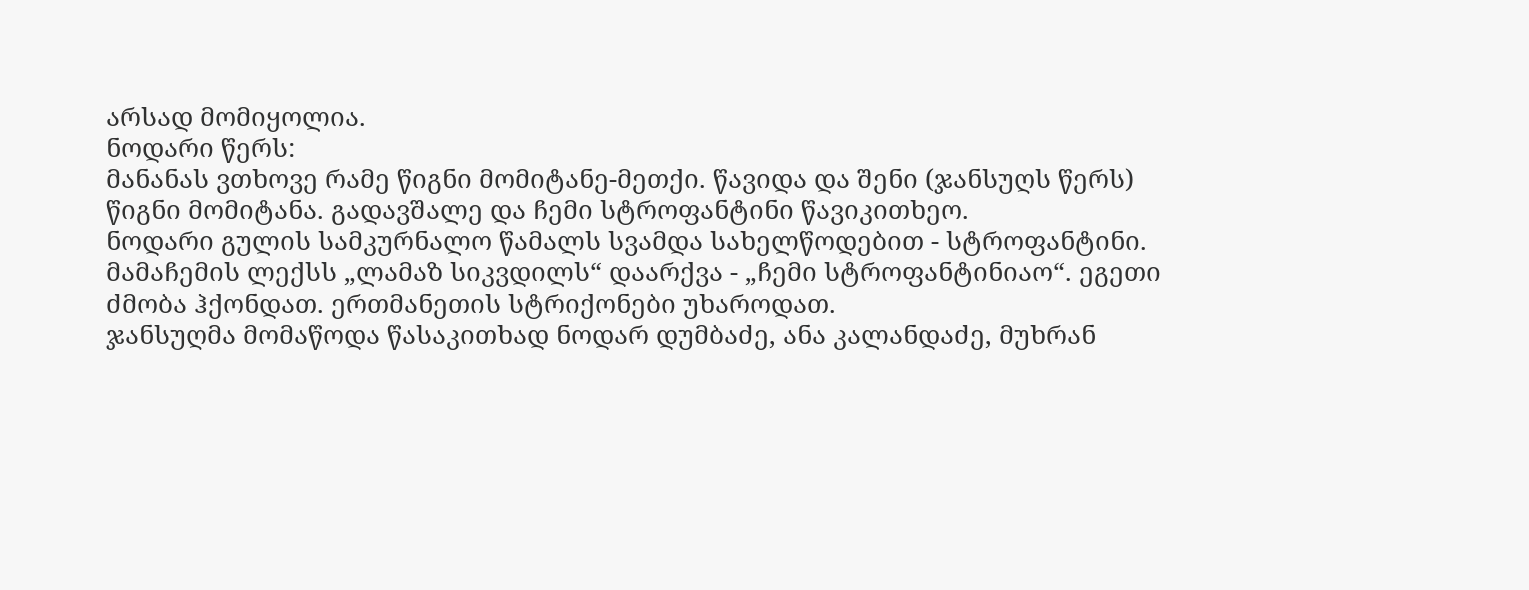არსად მომიყოლია.
ნოდარი წერს:
მანანას ვთხოვე რამე წიგნი მომიტანე-მეთქი. წავიდა და შენი (ჯანსუღს წერს) წიგნი მომიტანა. გადავშალე და ჩემი სტროფანტინი წავიკითხეო.
ნოდარი გულის სამკურნალო წამალს სვამდა სახელწოდებით - სტროფანტინი. მამაჩემის ლექსს „ლამაზ სიკვდილს“ დაარქვა - „ჩემი სტროფანტინიაო“. ეგეთი ძმობა ჰქონდათ. ერთმანეთის სტრიქონები უხაროდათ.
ჯანსუღმა მომაწოდა წასაკითხად ნოდარ დუმბაძე, ანა კალანდაძე, მუხრან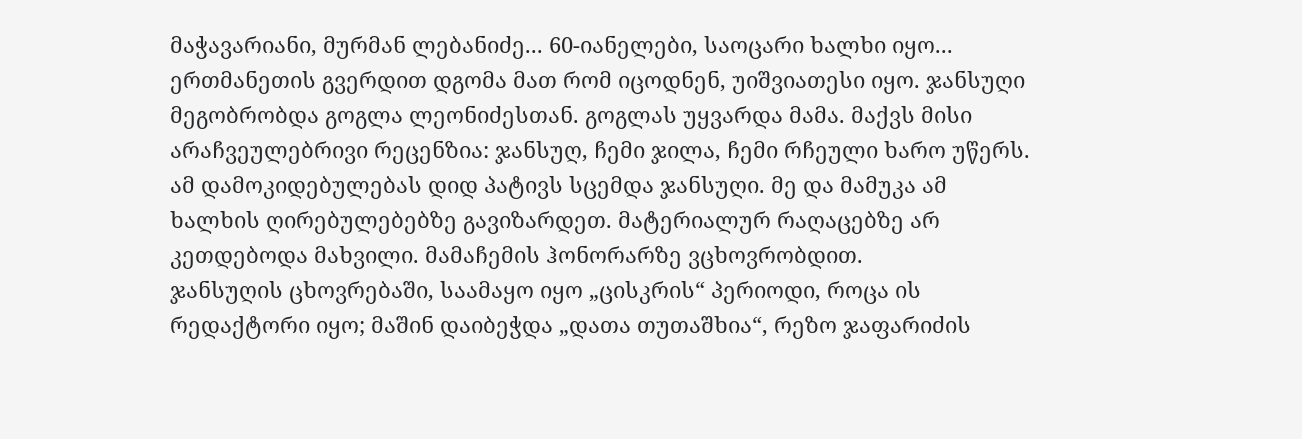მაჭავარიანი, მურმან ლებანიძე... 60-იანელები, საოცარი ხალხი იყო... ერთმანეთის გვერდით დგომა მათ რომ იცოდნენ, უიშვიათესი იყო. ჯანსუღი მეგობრობდა გოგლა ლეონიძესთან. გოგლას უყვარდა მამა. მაქვს მისი არაჩვეულებრივი რეცენზია: ჯანსუღ, ჩემი ჯილა, ჩემი რჩეული ხარო უწერს. ამ დამოკიდებულებას დიდ პატივს სცემდა ჯანსუღი. მე და მამუკა ამ ხალხის ღირებულებებზე გავიზარდეთ. მატერიალურ რაღაცებზე არ კეთდებოდა მახვილი. მამაჩემის ჰონორარზე ვცხოვრობდით.
ჯანსუღის ცხოვრებაში, საამაყო იყო „ცისკრის“ პერიოდი, როცა ის რედაქტორი იყო; მაშინ დაიბეჭდა „დათა თუთაშხია“, რეზო ჯაფარიძის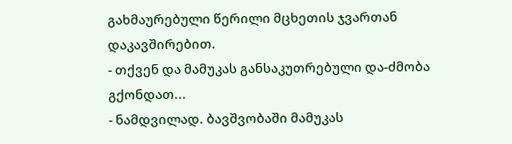გახმაურებული წერილი მცხეთის ჯვართან დაკავშირებით.
- თქვენ და მამუკას განსაკუთრებული და-ძმობა გქონდათ...
- ნამდვილად. ბავშვობაში მამუკას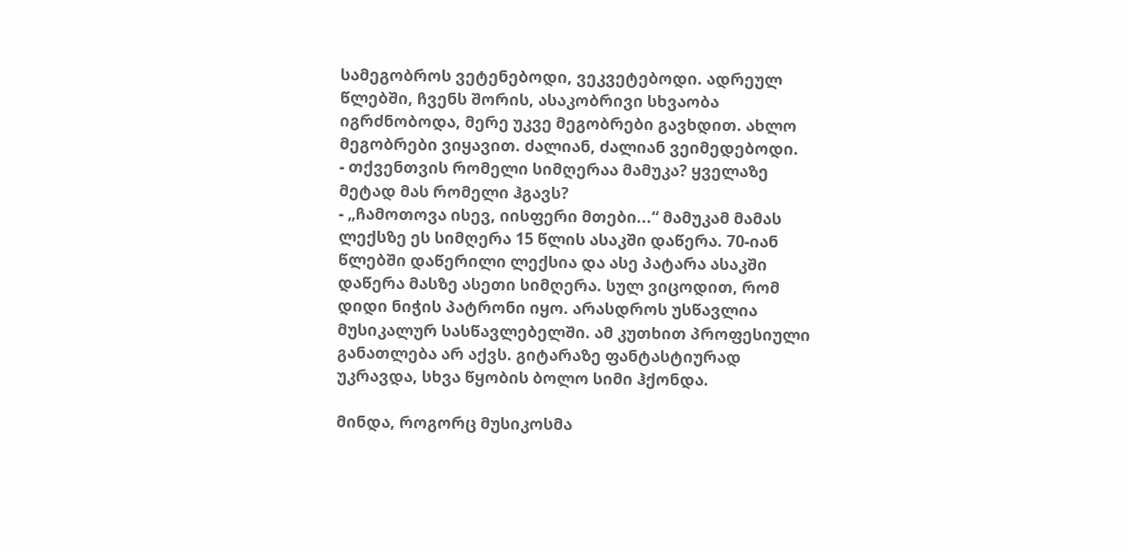სამეგობროს ვეტენებოდი, ვეკვეტებოდი. ადრეულ წლებში, ჩვენს შორის, ასაკობრივი სხვაობა იგრძნობოდა, მერე უკვე მეგობრები გავხდით. ახლო მეგობრები ვიყავით. ძალიან, ძალიან ვეიმედებოდი.
- თქვენთვის რომელი სიმღერაა მამუკა? ყველაზე მეტად მას რომელი ჰგავს?
- „ჩამოთოვა ისევ, იისფერი მთები...“ მამუკამ მამას ლექსზე ეს სიმღერა 15 წლის ასაკში დაწერა. 70-იან წლებში დაწერილი ლექსია და ასე პატარა ასაკში დაწერა მასზე ასეთი სიმღერა. სულ ვიცოდით, რომ დიდი ნიჭის პატრონი იყო. არასდროს უსწავლია მუსიკალურ სასწავლებელში. ამ კუთხით პროფესიული განათლება არ აქვს. გიტარაზე ფანტასტიურად უკრავდა, სხვა წყობის ბოლო სიმი ჰქონდა.

მინდა, როგორც მუსიკოსმა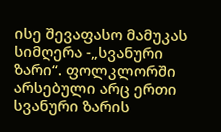ისე შევაფასო მამუკას სიმღერა -„სვანური ზარი“. ფოლკლორში არსებული არც ერთი სვანური ზარის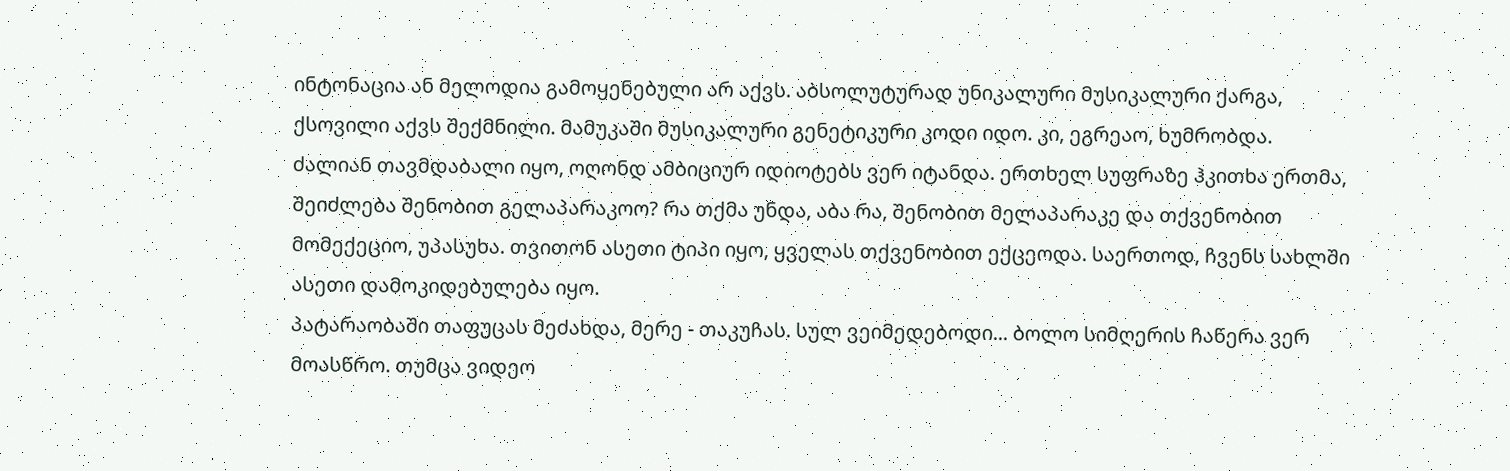ინტონაცია ან მელოდია გამოყენებული არ აქვს. აბსოლუტურად უნიკალური მუსიკალური ქარგა, ქსოვილი აქვს შექმნილი. მამუკაში მუსიკალური გენეტიკური კოდი იდო. კი, ეგრეაო, ხუმრობდა.
ძალიან თავმდაბალი იყო, ოღონდ ამბიციურ იდიოტებს ვერ იტანდა. ერთხელ სუფრაზე ჰკითხა ერთმა, შეიძლება შენობით გელაპარაკოო? რა თქმა უნდა, აბა რა, შენობით მელაპარაკე და თქვენობით მომექეციო, უპასუხა. თვითონ ასეთი ტიპი იყო, ყველას თქვენობით ექცეოდა. საერთოდ, ჩვენს სახლში ასეთი დამოკიდებულება იყო.
პატარაობაში თაფუცას მეძახდა, მერე - თაკუჩას. სულ ვეიმედებოდი... ბოლო სიმღერის ჩაწერა ვერ მოასწრო. თუმცა ვიდეო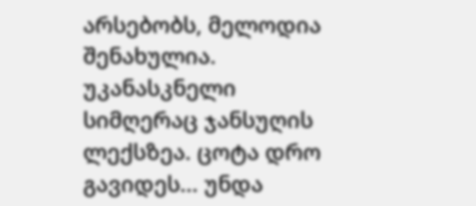არსებობს, მელოდია შენახულია. უკანასკნელი სიმღერაც ჯანსუღის ლექსზეა. ცოტა დრო გავიდეს... უნდა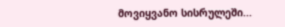მოვიყვანო სისრულეში...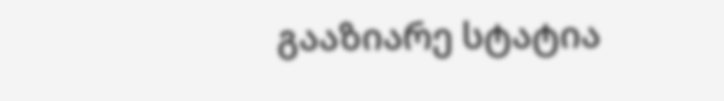გააზიარე სტატია